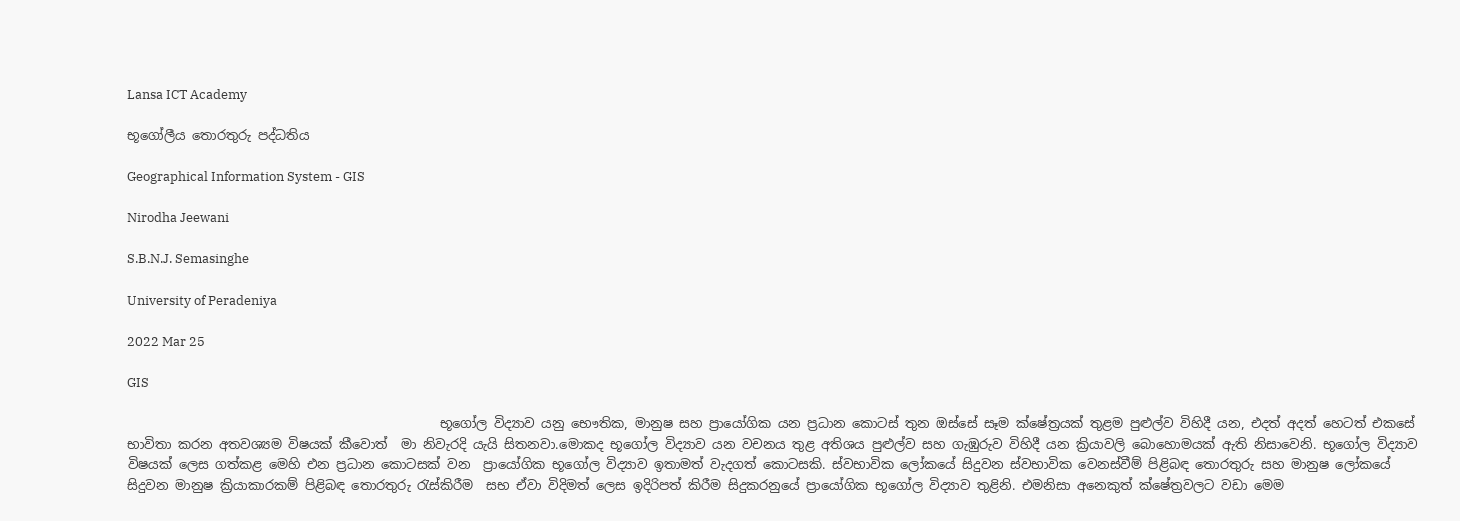Lansa ICT Academy

භූගෝලීය තොරතුරු පද්ධතිය

Geographical Information System - GIS

Nirodha Jeewani

S.B.N.J. Semasinghe

University of Peradeniya

2022 Mar 25

GIS

                                                භූගෝල විද්‍යාව යනු භෞතික, මානුෂ සහ ප්‍රායෝගික යන ප්‍රධාන කොටස් තුන ඔස්සේ සෑම ක්ෂේත්‍රයක් තුළම පුළුල්ව විහිදී යන, එදත් අදත් හෙටත් එකසේ භාවිතා කරන අතවශ්‍යම විෂයක් කීවොත්  මා නිවැරදි යැයි සිතනවා.මොකද භූගෝල විද්‍යාව යන වචනය තුළ අතිශය පුළුල්ව සහ ගැඹුරුව විහිදී ‌යන ක්‍රියාවලි බොහොමයක් ඇති නිසාවෙනි. භූගෝල විද්‍යාව විෂයක් ලෙස ගත්කළ මෙහි එන ප්‍රධාන කොටසක් වන  ප්‍රායෝගික භූගෝල විද්‍යාව ඉතාමත් වැදගත් කොටසකි. ස්වභාවික ලෝකයේ සිදුවන ස්වභාවික වෙනස්වීම් පිළිබඳ තොරතුරු සහ මානුෂ ලෝකයේ සිදුවන මානුෂ ක්‍රියාකාරකම් පිළිබඳ තොරතුරු රැස්කිරීම  සභ ඒවා විදිමත් ලෙස ඉදිරිපත් කිරීම සිදුකරනුයේ ප්‍රායෝගික භූගෝල විද්‍යාව තුළිනි. එමනිසා අනෙකුත් ක්ෂේත්‍රවලට වඩා මෙම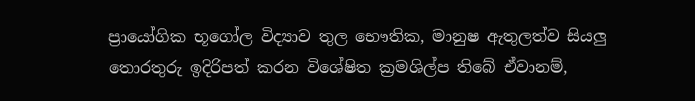ප්‍රායෝගික භූගෝල විද්‍යාව තුල භෞතික, මානුෂ ඇතුලත්ව සියලු තොරතුරු ඉදිරිපත් කරන විශේෂිත ක්‍රමශිල්ප තිබේ ඒවානම්,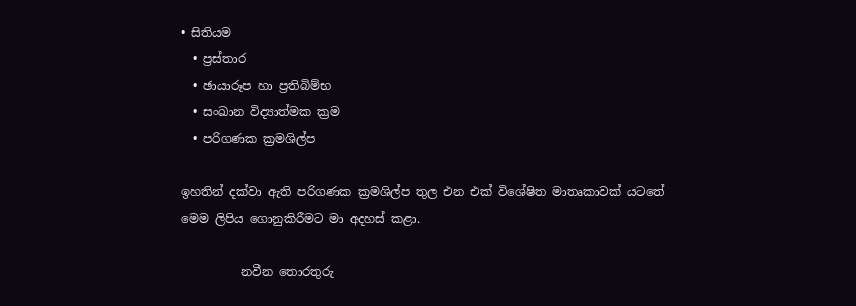• සිතියම
  • ප්‍රස්තාර
  • ඡායාරූප හා ප්‍රතිබිම්භ
  • සංඛාන විද්‍යාත්මක ක්‍රම
  • පරිගණක ක්‍රමශිල්ප

ඉහතින් දක්වා ඇති පරිගණක ක්‍රමශිල්ප තුල එන එක් විශේෂිත මාතෘකාවක් යටතේ මෙම‍ ලිපිය ගොනුකිරීමට මා අදහස් කළා.

          නවීන තොරතුරු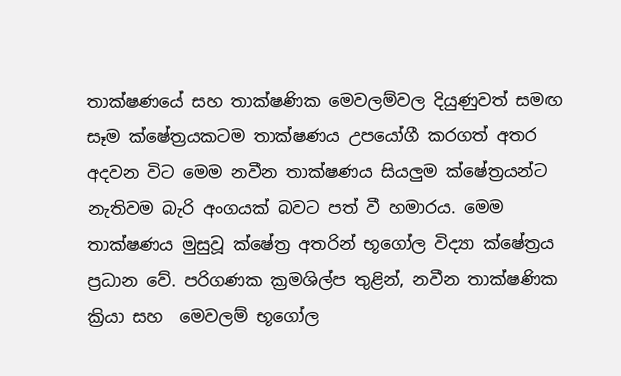තාක්ෂණයේ සහ තාක්ෂණික මෙවලම්වල දියුණුවත් සමඟ සෑම ක්ෂේත්‍රයකටම තාක්ෂණය උපයෝගී කරගත් අතර අදවන විට මෙම නවීන තාක්ෂණය සියලුම ක්ෂේත්‍රයන්ට නැතිවම බැරි අංගයක් බවට පත් වී හමාරය. මෙම  තාක්ෂණය මුසුවූ ක්ෂේත්‍ර අතරින් භූගෝල විද්‍යා ක්ෂේත්‍රය ප්‍රධාන වේ. පරිගණක ක්‍රමශිල්ප තුළින්, නවීන තාක්ෂණික ක්‍රියා සහ  මෙවලම් භූගෝල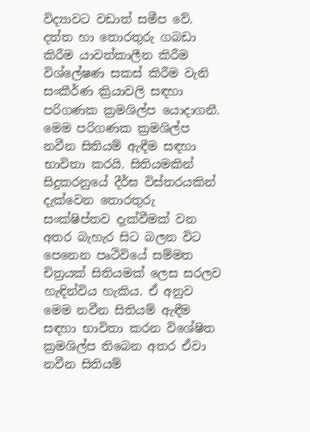විද්‍යාවට වඩාත් සමීප වේ. දත්ත හා තොරතුරු ගබඩා කිරීම යාවත්කාලීන කිරීම විශ්ලේෂණ සකස් කිරීම වැනි සංකීර්ණ ක්‍රියාවලි සඳහා පරිගණක ක්‍රමශිල්ප යොදාගනී. මෙම පරිගණක ක්‍රමශිල්ප නවීන සිතියම් ඇඳීම සඳහා භාවිතා කරයි. සිතියමකින් සිදුකරනුයේ දීර්ඝ විස්තරයකින් දැක්වෙන තොරතුරු සංක්ෂිප්තව දැක්වීමක් වන අතර බැහැර සිට බලන විට පෙනෙන පෘථිවියේ සම්මත චිත්‍රයක් සිතියමක් ලෙස සරලව හැඳින්විය හැකිය. ඒ අනුව මෙම නවීන සිතියම් ඇඳීම සඳහා භාවිතා කරන විශේෂිත ක්‍රමශිල්ප තිබෙන අතර ඒවා නවීන සිතියම්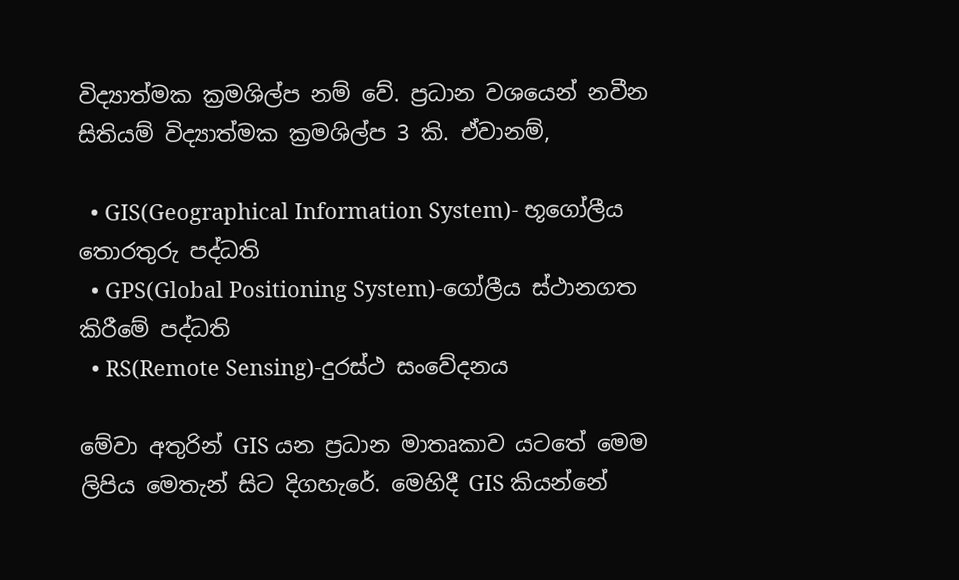විද්‍යාත්මක ක්‍රමශිල්ප නම් වේ. ප්‍රධාන වශයෙන් නවීන සිතියම් විද්‍යාත්මක ක්‍රමශිල්ප 3 කි. ඒවානම්,

  • GIS(Geographical Information System)- භූගෝලීය තොරතුරු පද්ධති
  • GPS(Global Positioning System)-ගෝලීය ස්ථානගත කිරීමේ පද්ධති
  • RS(Remote Sensing)-දුරස්ථ සංවේදනය

මේවා අතුරින් GIS යන ප්‍රධාන මාතෘකාව යටතේ මෙම ලිපිය මෙතැන් සිට දිගහැරේ. මෙහිදී GIS කියන්නේ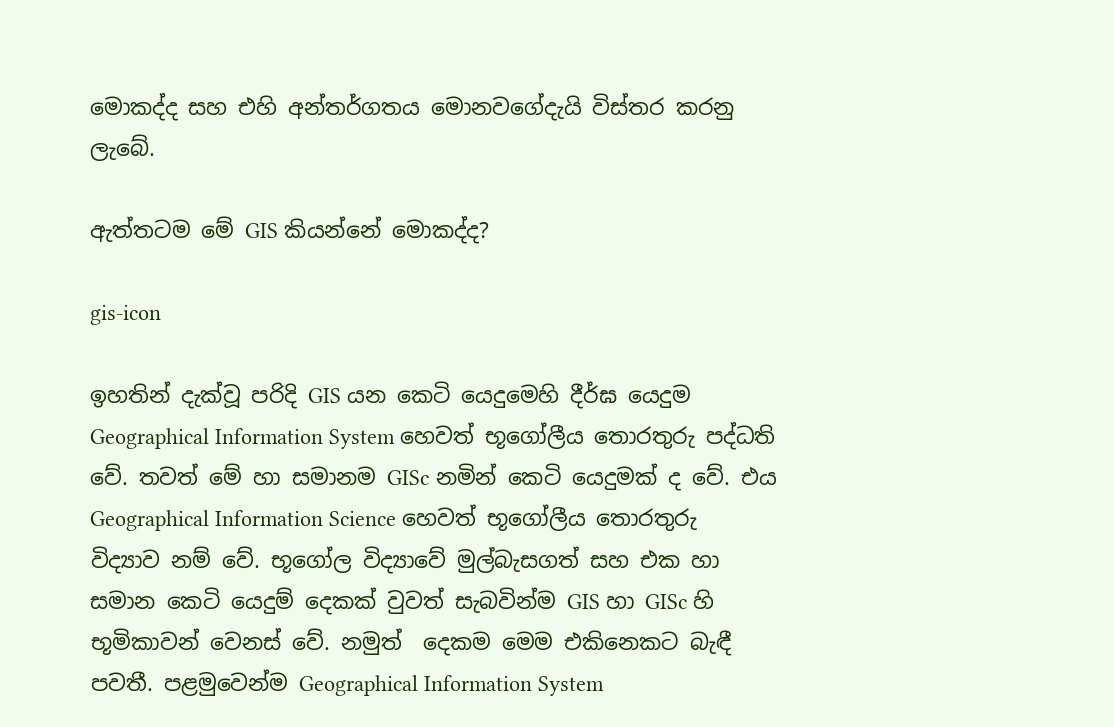මොකද්ද සහ එහි අන්තර්ගතය මොනවගේදැයි විස්තර කරනු ලැබේ.

ඇත්තටම මේ GIS කියන්නේ මොකද්ද?

gis-icon

ඉහතින් දැක්වූ පරිදි GIS යන කෙටි යෙදුමෙහි දීර්ඝ යෙදුම Geographical Information System හෙවත්‌ භූගෝලීය තොරතුරු පද්ධති වේ. තවත් මේ හා සමානම GISc නමින් කෙටි යෙදුමක් ද වේ. එය Geographical Information Science හෙවත්‌ භූගෝලීය තොරතුරු විද්‍යාව නම් වේ. භූගෝල විද්‍යාවේ මුල්බැසගත් සහ එක හා සමාන කෙටි යෙදුම් දෙකක් වුවත් සැබවින්ම GIS හා GISc හි භූමිකාවන් වෙනස් වේ. නමුත්  දෙකම මෙම එකිනෙකට බැඳී පවතී. පළමුවෙන්ම Geographical Information System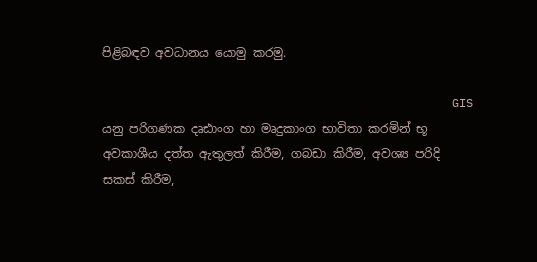පිළිබඳව අවධානය යොමු කරමු.

                                                  GIS යනු පරිගණක දෘඪාංග හා මෘදුකාංග භාවිතා කරමින් භූ අවකාශීය දත්ත ඇතුලත් කිරීම, ගබඩා කිරීම, අවශ්‍ය පරිදි සකස් කිරීම,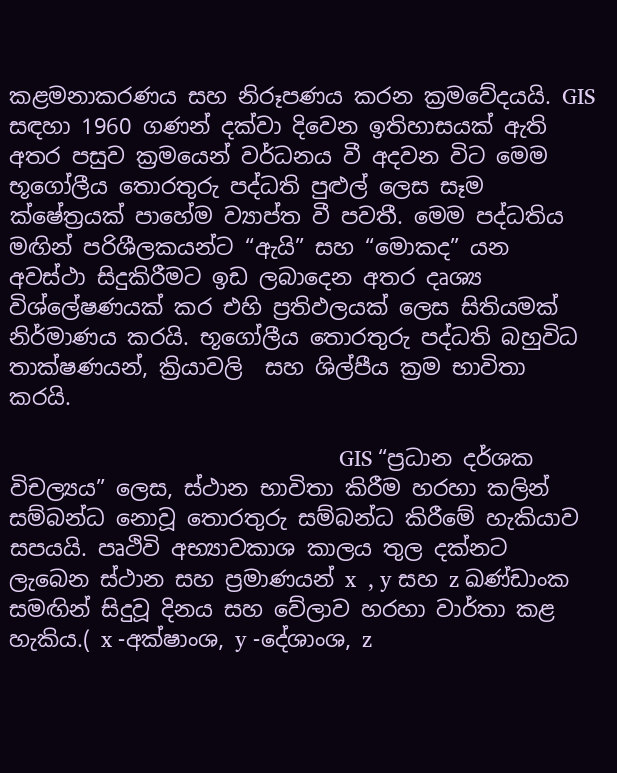කළමනාකරණය සහ නිරූපණය කරන ක්‍රමවේදයයි. GIS සඳහා 1960 ගණන් දක්වා දිවෙන ඉතිහාසයක් ඇති අතර පසුව ක්‍රමයෙන් වර්ධනය වී අදවන විට මෙම භූගෝලීය තොරතුරු පද්ධති පුළුල් ලෙස සෑම ක්ෂේත්‍රයක් පාහේම ව්‍යාප්ත වී පවතී. මෙම පද්ධතිය මඟින් පරිශීලකයන්ට “ඇයි” සහ “මොකද” යන අවස්ථා සිදුකිරීමට ඉඩ ලබාදෙන අතර දෘශ්‍ය විශ්ලේෂණයක් කර එහි ප්‍රතිඵලයක් ලෙස සිතියමක් නිර්මාණය කරයි. භූගෝලීය තොරතුරු පද්ධති බහුවිධ තාක්ෂණයන්, ක්‍රියාවලි  සහ ශිල්පීය ක්‍රම භාවිතා කරයි.

                                                       GIS “ප්‍රධාන දර්ශක විචල්‍යය” ලෙස, ස්ථාන භාවිතා කිරීම හරහා කලින් සම්බන්ධ නොවූ තොරතුරු සම්බන්ධ කිරීමේ හැකියාව සපයයි. පෘථිවි අභ්‍යාවකාශ කාලය තුල දක්නට ලැබෙන ස්ථාන සහ ප්‍රමාණයන් x  , y සහ z ඛණ්ඩාංක සමඟින් සිදුවූ දිනය සහ වේලාව හරහා වාර්තා කළ හැකිය.( x -අක්ෂාංශ, y -දේශාංශ, z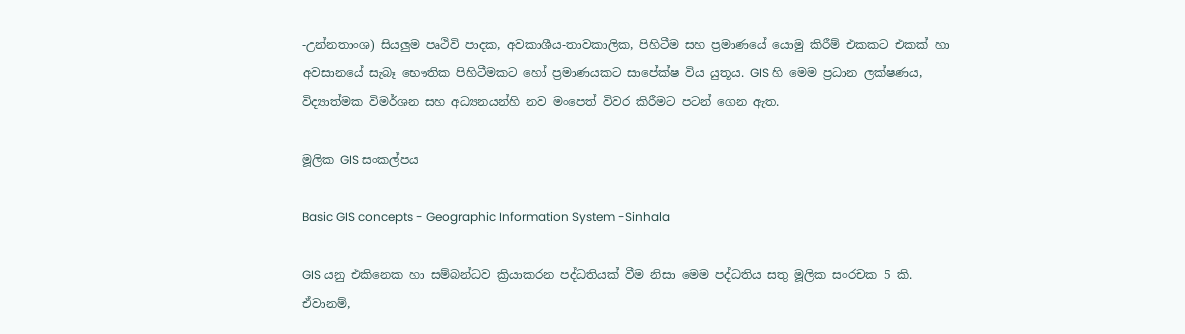-උන්නතාංශ) සියලුම පෘථිවි පාදක, අවකාශීය-තාවකාලික, පිහිටීම සහ ප්‍රමාණයේ යොමු කිරීම් එකකට එකක් හා අවසානයේ සැබෑ භෞතික පිහිටීමකට හෝ ප්‍රමාණයකට සාපේක්ෂ විය යුතූය. GIS හි මෙම ප්‍රධාන ලක්ෂණය, විද්‍යාත්මක විමර්ශන සහ අධ්‍යනයන්හි නව මංපෙත් විවර කිරීමට පටන් ගෙන ඇත.

මූලික GIS සංකල්පය

Basic GIS concepts - Geographic Information System -Sinhala

GIS යනු එකිනෙක හා සම්බන්ධව ක්‍රියාකරන පද්ධතියක් වීම නිසා මෙම පද්ධතිය සතු මූලික සංරචක 5 කි. ඒවානම්,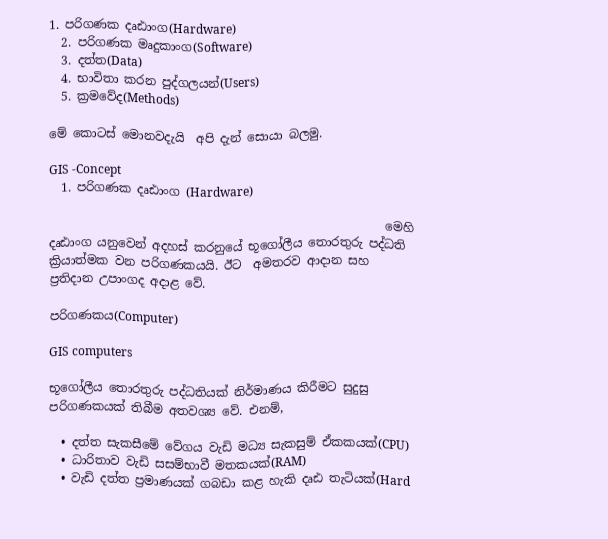1. පරිගණක දෘඪාංග(Hardware)
  2. පරිගණක මෘදුකාංග(Software)
  3. දත්ත(Data)
  4. භාවිතා කරන පුද්ගලයන්(Users)
  5. ක්‍රමවේද(Methods)

මේ කොටස් මොනවදැයි  අපි දැන් සොයා බලමු.

GIS -Concept
  1. පරිගණක දෘඪාංග (Hardware)

                                                        මෙහි දෘඪාංග යනුවෙන් අදහස් කරනුයේ භූගෝලීය තොරතුරු පද්ධති ක්‍රියාත්මක වන පරිගණකයයි. ඊට  අමතරව ආදාන සහ ප්‍රතිදාන උපාංගද අදාළ වේ.

පරිගණකය(Computer)

GIS computers

භූගෝලීය තොරතුරු පද්ධතියක් නිර්මාණය කිරීමට සුදුසු පරිගණකයක් තිබීම අතවශ්‍ය වේ. එනම්,

  • දත්ත සැකසීමේ වේගය වැඩි මධ්‍ය සැකසුම් ඒකකයක්(CPU)
  • ධාරිතාව වැඩි සසම්භාවී මතකයක්(RAM)
  • වැඩි දත්ත ප්‍රමාණයක් ගබඩා කළ හැකි දෘඪ තැටියක්(Hard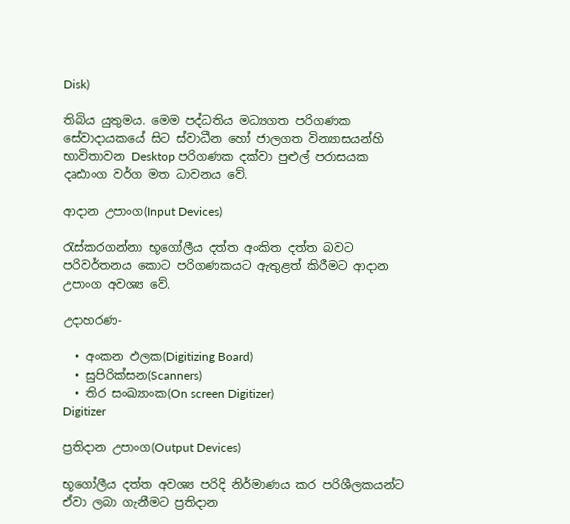Disk)

තිබිය යුතුමය. මෙම පද්ධතිය මධ්‍යගත පරිගණක සේවාදායකයේ සිට ස්වාධීන හෝ ජාලගත වින්‍යාසයන්හි භාවිතාවන Desktop පරිගණක දක්වා පුළුල් පරාසයක දෘඪාංග වර්ග මත ධාවනය වේ.

ආදාන උපාංග(Input Devices)

රැස්කරගන්නා භූගෝලීය දත්ත අංකිත දත්ත බවට පරිවර්තනය කොට පරිගණකයට ඇතුළත් කිරීමට ආදාන උපාංග අවශ්‍ය වේ.

උදාහරණ-

  • අංකන ඵලක(Digitizing Board)
  • සුපිරික්සන(Scanners)
  • තිර සංඛ්‍යාංක(On screen Digitizer)
Digitizer

ප්‍රතිදාන උපාංග(Output Devices)

භූගෝලීය දත්ත අවශ්‍ය පරිදි නිර්මාණය කර පරිශීලකයන්ට ඒවා ලබා ගැනීමට ප්‍රතිදාන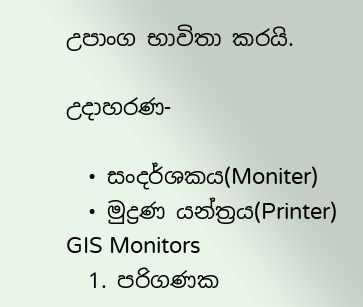උපාංග භාවිතා කරයි.

උදාහරණ-

  • සංදර්ශකය(Moniter)
  • මුද්‍රණ යන්ත්‍රය(Printer)
GIS Monitors
  1. පරිගණක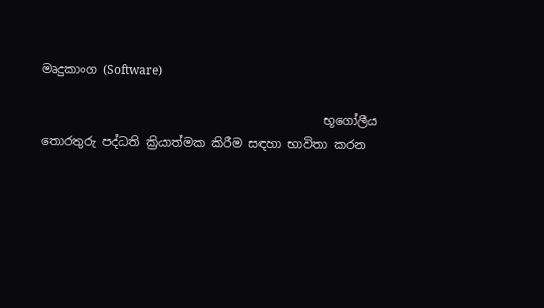මෘදුකාංග (Software)

                                               භූගෝලීය තොරතුරු පද්ධති ක්‍රියාත්මක කිරීම සඳහා භාවිතා කරන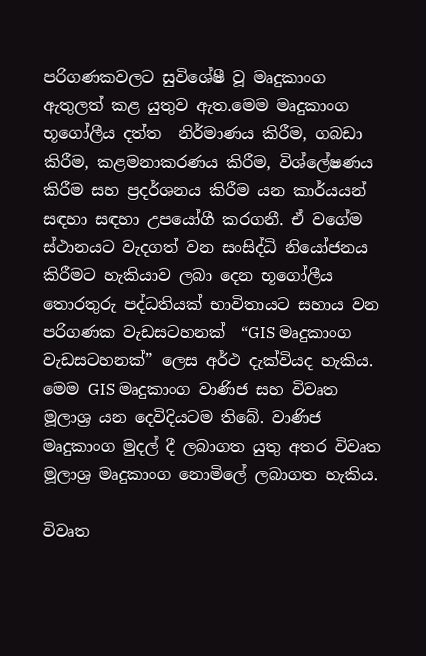පරිගණකවලට සුවිශේෂී වූ මෘදුකාංග ඇතුලත් කළ යුතුව ඇත.මෙම මෘදුකාංග භූගෝලීය දත්ත  නිර්මාණය කිරීම, ගබඩා කිරීම, කළමනාකරණය කිරීම, විශ්ලේෂණය කිරීම සහ ප්‍රදර්ශනය කිරීම යන කාර්යයන් සඳහා සඳහා උපයෝගී කරගනී. ඒ වගේම  ස්ථානයට වැදගත් වන සංසිද්ධි නියෝජනය කිරීමට හැකියාව ලබා දෙන භූගෝලීය තොරතුරු පද්ධතියක් භාවිතායට සහාය වන පරිගණක වැඩසටහනක්  “GIS මෘදුකාංග වැඩසටහනක්” ලෙස අර්ථ දැක්වියද හැකිය. මෙම GIS මෘදුකාංග වාණිජ සහ විවෘත මූලාශ්‍ර යන දෙවිදියටම තිබේ. වාණිජ මෘදුකාංග මුදල් දී ලබාගත යුතු අතර විවෘත මූලාශ්‍ර මෘදුකාංග නොමිලේ ලබාගත හැකිය.

විවෘත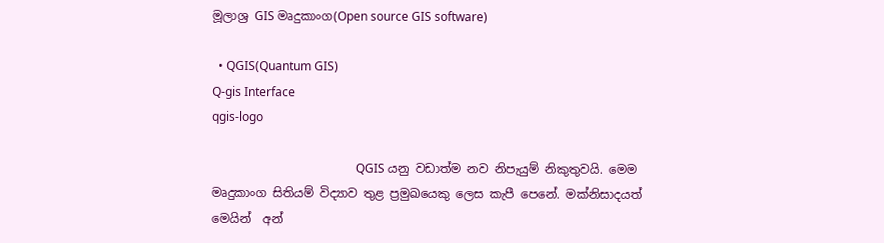මූලාශ්‍ර GIS මෘදුකාංග(Open source GIS software)

  • QGIS(Quantum GIS)
Q-gis Interface
qgis-logo

                                                QGIS යනු වඩාත්ම නව නිපැයුම් නිකුතුවයි. මෙම මෘදුකාංග සිතියම් විද්‍යාව තුළ ප්‍රමුඛයෙකු ලෙස කැපී පෙනේ. මක්නිසාදයත් මෙයින්  අන්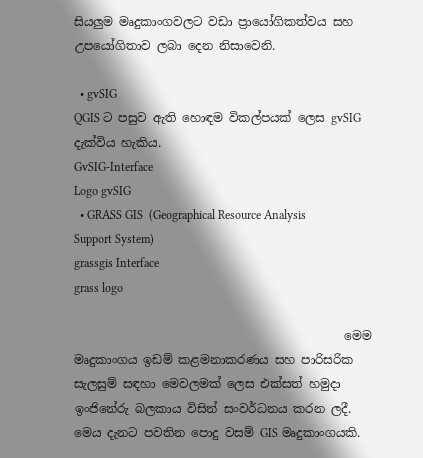සියලුම මෘදුකාංගවලට වඩා ප්‍රායෝගිකත්වය සහ උපයෝගිතාව ලබා දෙන නිසාවෙනි.

  • gvSIG
QGIS ට පසුව ඇති හොඳම විකල්පයක් ලෙස gvSIG දැක්විය හැකිය.
GvSIG-Interface
Logo gvSIG
  • GRASS GIS  (Geographical Resource Analysis Support System)
grassgis Interface
grass logo

                                             මෙම  මෘදුකාංගය ඉඩම් කළමනාකරණය සහ පාරිසරික සැලසුම් සඳහා මෙවලමක්‌ ලෙස එක්සත් හමුදා ඉංජිනේරු බලකාය විසින් සංවර්ධනය කරන ලදී. මෙය දැනට පවතින පොදු වසම් GIS මෘදුකාංගයකි.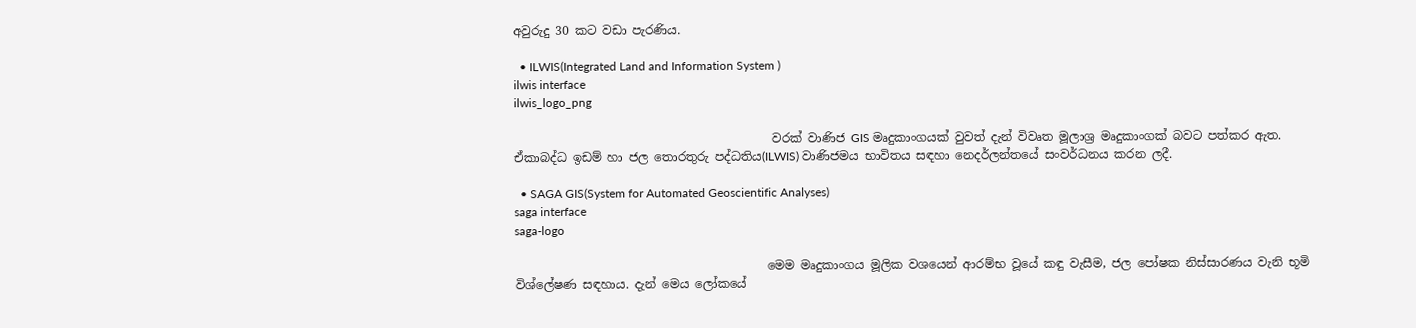අවුරුදු 30 කට වඩා පැරණිය.

  • ILWIS(Integrated Land and Information System )
ilwis interface
ilwis_logo_png

                                           වරක් වාණිජ GIS මෘදුකාංගයක් වුවත් දැන් විවෘත මූලාශ්‍ර මෘදුකාංගක් බවට පත්කර ඇත. ඒකාබද්ධ ඉඩම් හා ජල තොරතුරු පද්ධතිය(ILWIS) වාණිජමය භාවිතය සඳහා නෙදර්ලන්තයේ සංවර්ධනය කරන ලදී.

  • SAGA GIS(System for Automated Geoscientific Analyses)
saga interface
saga-logo

                                          මෙම මෘදුකාංගය මූලික වශයෙන් ආරම්භ වූයේ කඳු වැසීම, ජල පෝෂක නිස්සාරණය වැනි භූමි විශ්ලේෂණ සඳහාය. දැන් මෙය ලෝකයේ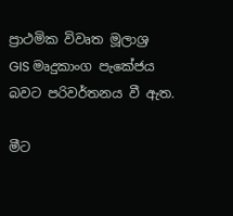ප්‍රාථමික විවෘත මූලාශ්‍ර GIS මෘදුකාංග පැකේජය බවට පරිවර්තනය වී ඇත.

මීට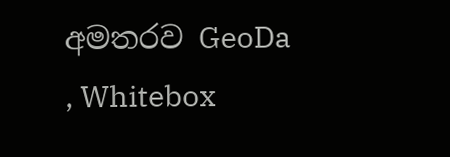අමතරව GeoDa , Whitebox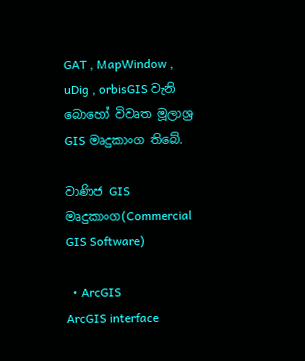GAT , MapWindow , uDig , orbisGIS වැනි බොහෝ විවෘත මූලාශ්‍ර GIS මෘදුකාංග තිබේ.

වාණිජ GIS මෘදුකාංග(Commercial GIS Software)

  • ArcGIS
ArcGIS interface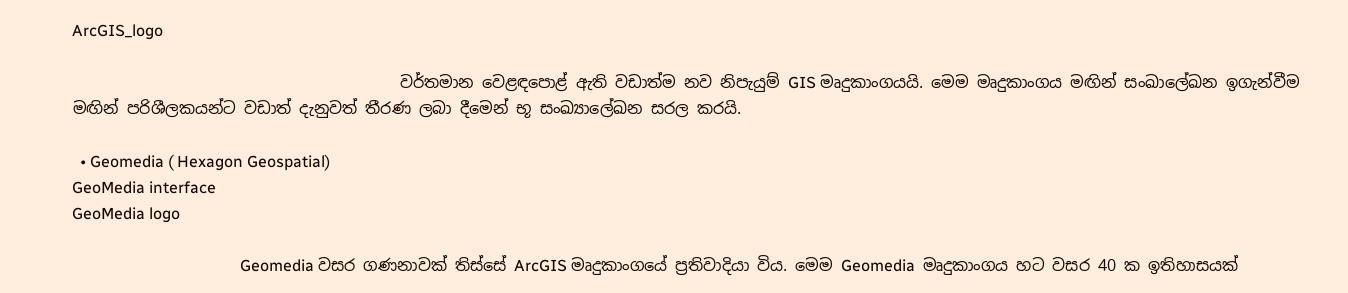ArcGIS_logo

                                         වර්තමාන වෙළඳපොළ් ඇති වඩාත්ම නව නිපැයුම් GIS මෘදුකාංගයයි. මෙම මෘදුකාංගය මඟින් සංඛාලේඛන ඉගැන්වීම මඟින් පරිශීලකයන්ට වඩාත් දැනුවත් තීරණ ලබා දීමෙන් භූ සංඛ්‍යාලේඛන සරල කරයි.

  • Geomedia ( Hexagon Geospatial)
GeoMedia interface
GeoMedia logo

                                          Geomedia වසර ගණනාවක් තිස්සේ ArcGIS මෘදුකාංගයේ ප්‍රතිවාදියා විය. මෙම Geomedia  මෘදුකාංගය හට වසර 40 ක ඉතිහාසයක්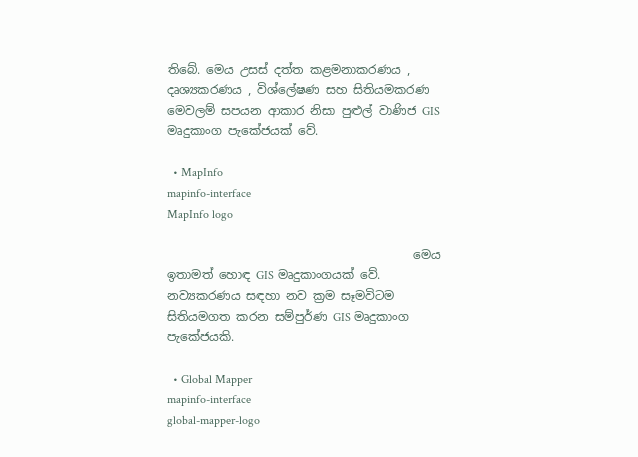තිබේ. මෙය උසස් දත්ත කළමනාකරණය , දෘශ්‍යකරණය , විශ්ලේෂණ සහ සිතියමකරණ මෙවලම් සපයන ආකාර නිසා පුළුල් වාණිජ GIS මෘදුකාංග පැකේජයක් වේ.

  • MapInfo
mapinfo-interface
MapInfo logo

                                         මෙය ඉතාමත් හොඳ GIS මෘදුකාංගයක් වේ. නව්‍යකරණය සඳහා නව ක්‍රම සෑමවිටම සිතියමගත කරන සම්පුර්ණ GIS මෘදුකාංග පැකේජයකි.

  • Global Mapper
mapinfo-interface
global-mapper-logo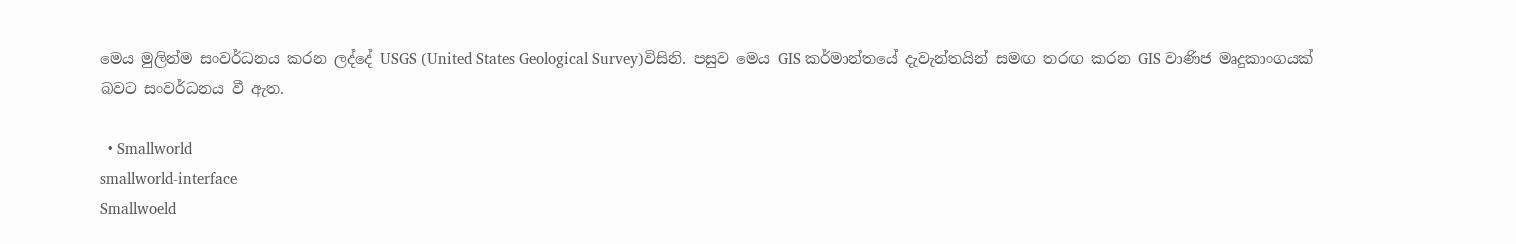මෙය මුලින්ම සංවර්ධනය කරන ලද්දේ USGS (United States Geological Survey)විසිනි. පසුව මෙය GIS කර්මාන්තයේ දැවැන්තයින් සමඟ තරඟ කරන GIS වාණිජ මෘදුකාංගයක් බවට සංවර්ධනය වී ඇත.

  • Smallworld
smallworld-interface
Smallwoeld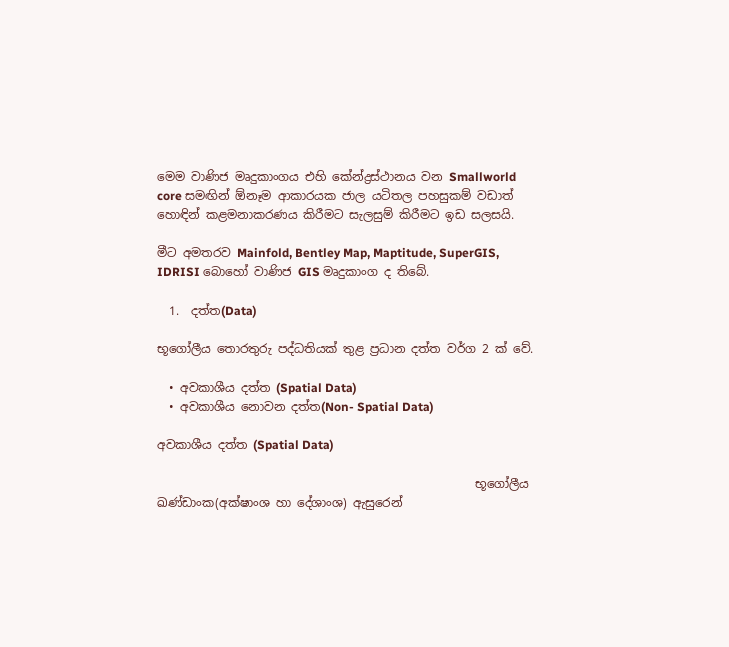මෙම වාණිජ මෘදුකාංගය එහි කේන්ද්‍රස්ථානය වන Smallworld core සමඟින් ඕනෑම ආකාරයක ජාල යටිතල පහසුකම් වඩාත් හොඳින් කළමනාකරණය කිරීමට සැලසුම් කිරීමට ඉඩ සලසයි.

මීට අමතරව Mainfold, Bentley Map, Maptitude, SuperGIS, IDRISI බොහෝ වාණිජ GIS මෘදුකාංග ද තිබේ.

  1.  දත්ත(Data)

භූගෝලීය තොරතුරු පද්ධතියක් තුළ ප්‍රධාන දත්ත වර්ග 2 ක් වේ.

  • අවකාශීය දත්ත (Spatial Data)
  • අවකාශීය නොවන දත්ත(Non- Spatial Data)

අවකාශීය දත්ත (Spatial Data)

                                                     භූගෝලීය ඛණ්ඩාංක(අක්ෂාංශ හා දේශාංශ) ඇසුරෙන්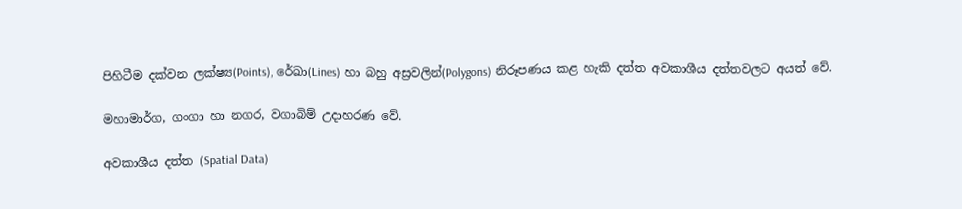පිහිටීම දක්වන ලක්ෂ්‍ය(Points), රේඛා(Lines) හා බහු අස්‍රවලින්(Polygons) නිරූපණය කළ හැකි දත්ත අවකාශීය දත්තවලට අයත් වේ.

මහාමාර්ග, ගංගා හා නගර, වගාබිම් උදාහරණ වේ.

අවකාශීය දත්ත (Spatial Data)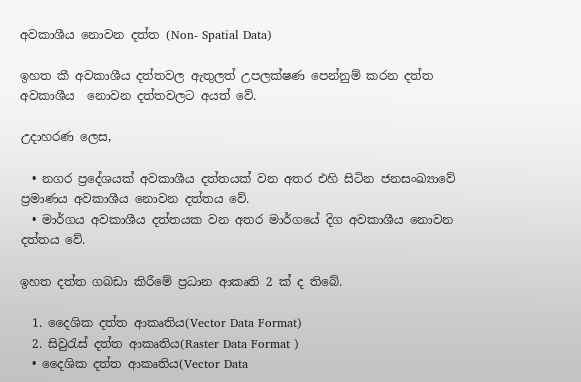අවකාශීය නොවන දත්ත (Non- Spatial Data)

ඉහත කී අවකාශීය දත්තවල ඇතුලත් උපලක්ෂණ පෙන්නුම් කරන දත්ත අවකාශීය  නොවන දත්තවලට අයත් වේ.

උදාහරණ ලෙස,

  • නගර ප්‍රදේශයක් අවකාශීය දත්තයක් වන අතර එහි සිටින ජනසංඛ්‍යාවේ ප්‍රමාණය අවකාශීය නොවන දත්තය වේ.
  • මාර්ගය අවකාශීය දත්තයක වන අතර මාර්ගයේ දිග අවකාශීය නොවන දත්තය වේ.

ඉහත දත්ත ගබඩා කිරීමේ ප්‍රධාන ආකෘති 2 ක් ද තිබේ.

  1. දෛශික දත්ත ආකෘතිය(Vector Data Format)
  2. සිවුරැස් දත්ත ආකෘතිය(Raster Data Format )
  • දෛශික දත්ත ආකෘතිය(Vector Data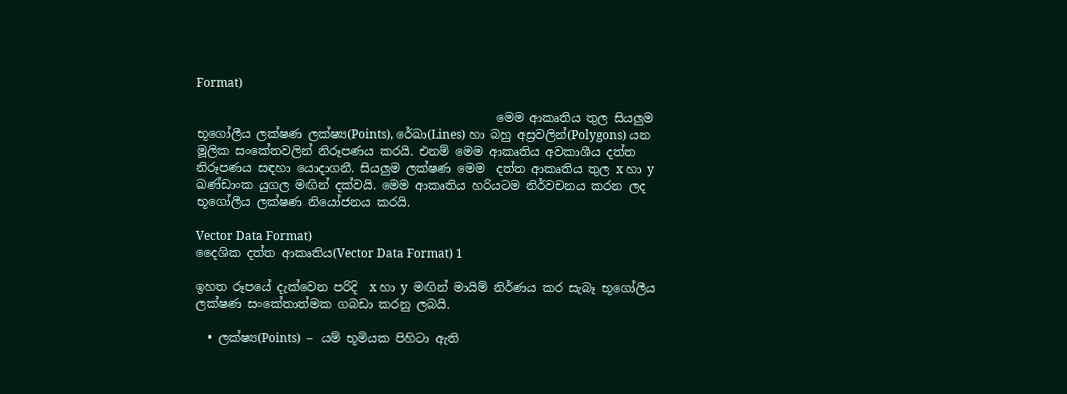Format)

                                                  මෙම ආකෘතිය තුල සියලුම භූගෝලීය ලක්ෂණ ලක්ෂ්‍ය(Points), රේඛා(Lines) හා බහු අස්‍රවලින්(Polygons) යන මූලික සංකේතවලින් නිරූපණය කරයි. එනම් මෙම ආකෘතිය අවකාශීය දත්ත නිරූපණය සඳහා යොදාගනී. සියලුම ලක්ෂණ මෙම  දත්ත ආකෘතිය තුල x හා y ඛණ්ඩාංක යුගල මඟින් දක්වයි. මෙම ආකෘතිය හරියටම නිර්වචනය කරන ලද භූගෝලීය ලක්ෂණ නියෝජනය කරයි.

Vector Data Format)
දෛශික දත්ත ආකෘතිය(Vector Data Format) 1

ඉහත රූපයේ දැක්වෙන පරිදි  x හා y  මඟින් මායිම් නිර්ණය කර සැබෑ භූගෝලීය ලක්ෂණ සංකේතාත්මක ගබඩා කරනු ලබයි.

  • ලක්ෂ්‍ය(Points)  –   යම් භූමියක පිහිටා ඇති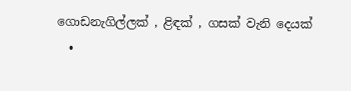ගොඩනැගිල්ලක් , ළිඳක් , ගසක් වැනි දෙයක්
  •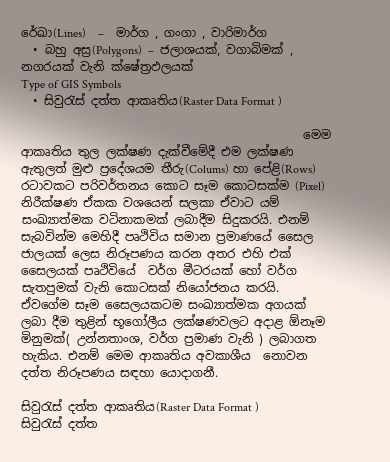රේඛා(Lines)    –    මාර්ග , ගංගා , වාරිමාර්ග
  • බහු අස්‍ර(Polygons)  –  ජලාශයක්, වගාබිමක් , නගරයක් වැනි ක්ෂේත්‍රඵලයක්
Type of GIS Symbols
  • සිවුරැස් දත්ත ආකෘතිය(Raster Data Format )

                                               මෙම ආකෘතිය තුල ලක්ෂණ දැක්වීමේදී එම ලක්ෂණ ඇතුලත් මුළු ප්‍රදේශයම තීරු(Colums) හා පේළි(Rows) රටාවකට පරිවර්තනය කොට සෑම කොටසක්ම (Pixel) නිරීක්ෂණ ඒකක වශයෙන් සලකා ඒවාට යම් සංඛ්‍යාත්මක වටිනාකමක් ලබාදීම සිදුකරයි. එනම් සැබවින්ම මෙහිදී පෘථිවිය සමාන ප්‍රමාණයේ සෛල ජාලයක් ලෙස නිරූපණය කරන අතර එහි එක් සෛලයක් පෘථිවියේ  වර්ග මීටරයක් හෝ වර්ග සැතපුමක් වැනි කොටසක් නියෝජනය කරයි. ඒවගේම සෑම සෛලයකටම සංඛ්‍යාත්මක අගයක් ලබා දීම තුළින් භූගෝලීය ලක්ෂණවලට අදාළ ඕනෑම මිනුමක්( උන්නතාංශ, වර්ග ප්‍රමාණ වැනි ) ලබාගත හැකිය. එනම් මෙම ආකෘතිය අවකාශීය  නොවන දත්ත නිරූපණය සඳහා යොදාගනී.

සිවුරැස් දත්ත ආකෘතිය(Raster Data Format )
සිවුරැස් දත්ත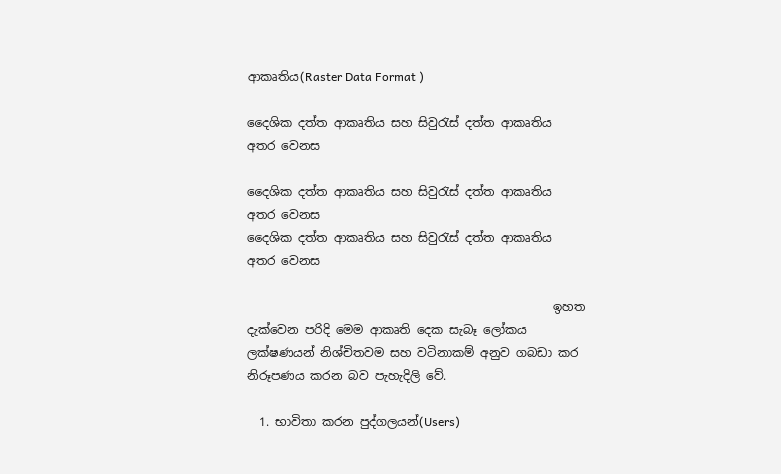ආකෘතිය(Raster Data Format )

දෛශික දත්ත ආකෘතිය සහ සිවුරැස් දත්ත ආකෘතිය අතර වෙනස

දෛශික දත්ත ආකෘතිය සහ සිවුරැස් දත්ත ආකෘතිය අතර වෙනස
දෛශික දත්ත ආකෘතිය සහ සිවුරැස් දත්ත ආකෘතිය අතර වෙනස

                                                   ඉහත දැක්වෙන පරිදි මෙම ආකෘති දෙක සැබෑ ලෝකය ලක්ෂණයන් නිශ්චිතවම සහ වටිනාකම් අනුව ගබඩා කර නිරූපණය කරන බව පැහැදිලි වේ.

  1. භාවිතා කරන පුද්ගලයන්(Users)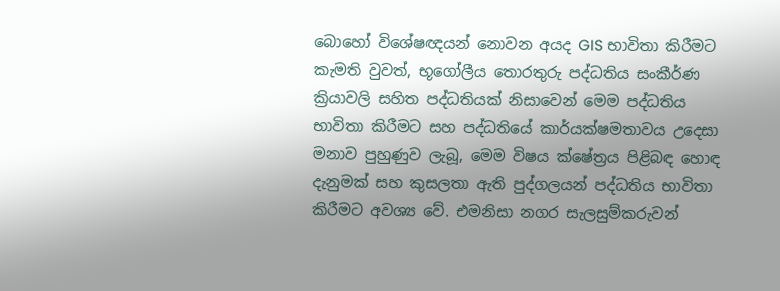බොහෝ විශේෂඥයන් නොවන අයද GIS භාවිතා කිරීමට කැමති වුවත්, භූගෝලීය තොරතුරු පද්ධතිය සංකීර්ණ ක්‍රියාවලි සහිත පද්ධතියක් නිසාවෙන් මෙම පද්ධතිය භාවිතා කිරීමට සහ පද්ධතියේ කාර්යක්ෂමතාවය උදෙසා මනාව පුහුණුව ලැබූ, මෙම විෂය ක්ෂේත්‍රය පිළිබඳ හොඳ දැනුමක් සහ කුසලතා ඇති පුද්ගලයන් පද්ධතිය භාවිතා කිරීමට අවශ්‍ය වේ. එමනිසා නගර සැලසුම්කරුවන්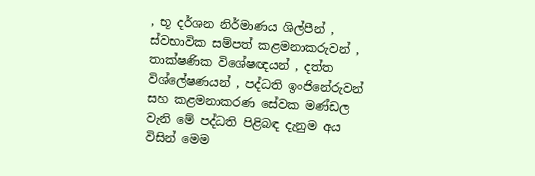, භූ දර්ශන නිර්මාණය ශිල්පීන් , ස්වභාවික සම්පත් කළමනාකරුවන් , තාක්ෂණික විශේෂඥයන් , දත්ත විශ්ලේෂණයන් , පද්ධති ඉංජිනේරුවන් සහ කළමනාකරණ සේවක මණ්ඩල වැනි මේ පද්ධති පිළිබඳ දැනුම අය විසින් මෙම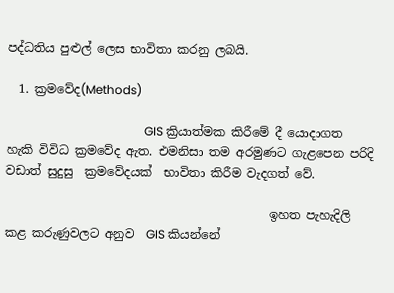පද්ධතිය පුළුල් ලෙස භාවිතා කරනු ලබයි.

  1. ක්‍රමවේද(Methods)

                                              GIS ක්‍රියාත්මක කිරීමේ දී යොදාගත හැකි විවිධ ක්‍රමවේද ඇත. එමනිසා තම අරමුණට ගැළපෙන පරිදි වඩාත් සුදුසු  ක්‍රමවේදයක්  භාවිතා කිරීම වැදගත් වේ.

                                            ඉහත පැහැදිලි කළ කරුණුවලට අනුව  GIS කියන්නේ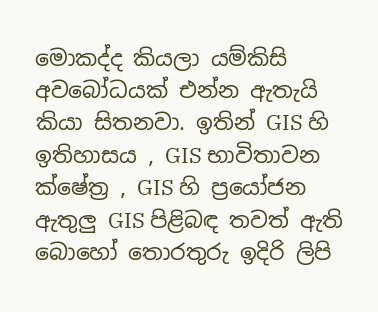මොකද්ද කියලා යම්කිසි අවබෝධයක් එන්න ඇතැයි කියා සිතනවා. ඉතින් GIS හි ඉතිහාසය , GIS භාවිතාවන  ක්ෂේත්‍ර , GIS හි ප්‍රයෝජන ඇතුලු GIS පිළිබඳ තවත් ඇති  බොහෝ තොරතුරු ඉදිරි ලිපි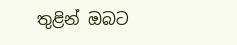තුළින් ඔබට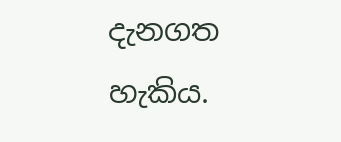දැනගත හැකිය.